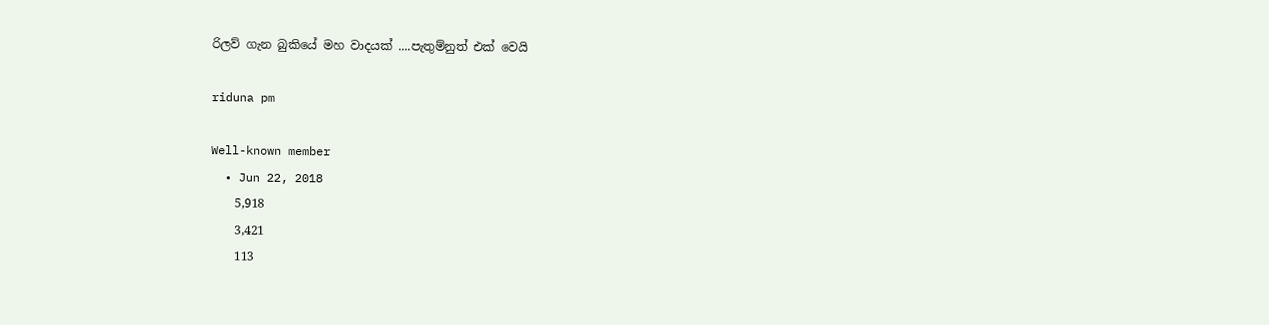රිලව් ගැන බුකියේ මහ වාදයක් ....පැතුම්නුත් එක් වෙයි

riduna pm

Well-known member
  • Jun 22, 2018
    5,918
    3,421
    113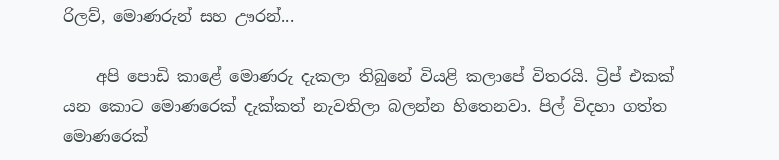රිලව්, මොණරුන් සහ ඌරන්...

    අපි පොඩි කාළේ මොණරු දැකලා තිබුනේ වියළි කලාපේ විතරයි. ට්‍රිප් එකක් යන කොට මොණරෙක් දැක්කත් නැවතිලා බලන්න හිතෙනවා. පිල් විදහා ගත්ත මොණරෙක්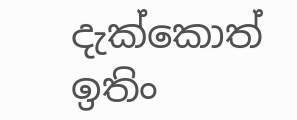දැක්කොත් ඉතිං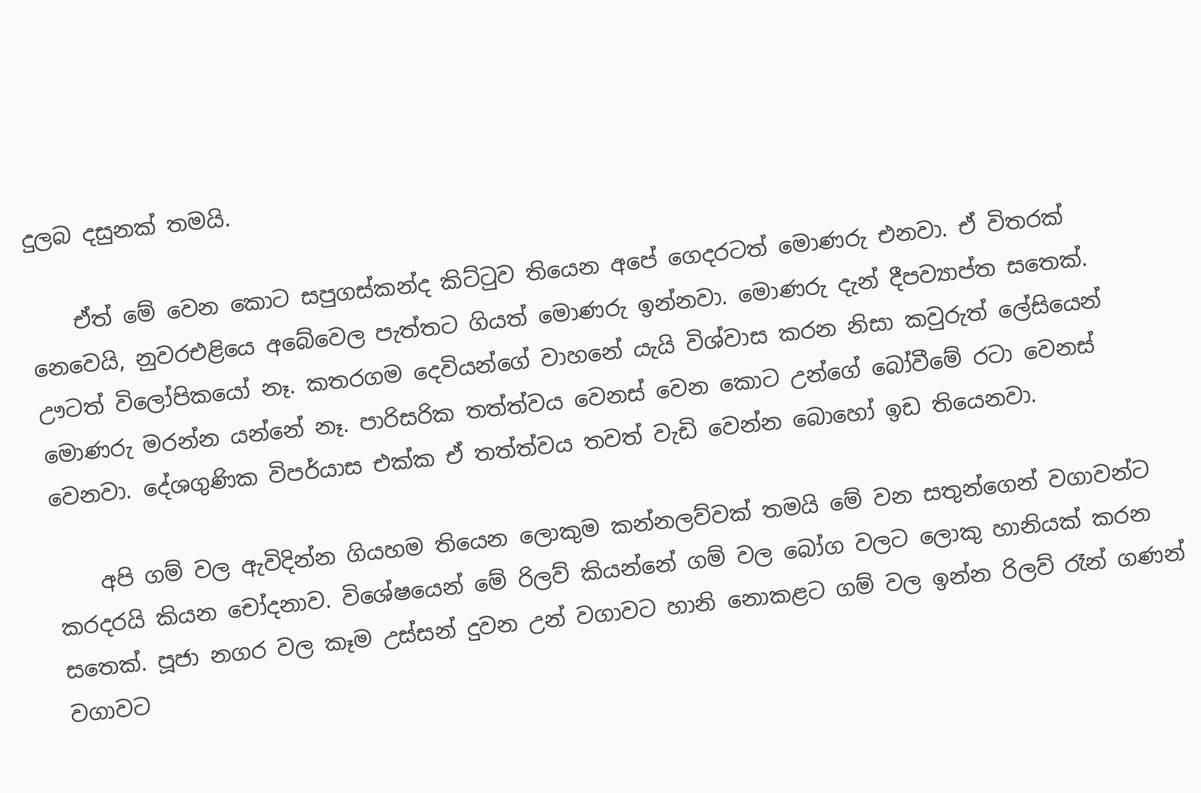දුලබ දසුනක් තමයි.

    ඒත් මේ වෙන කොට සපුගස්කන්ද කිට්ටුව තියෙන අපේ ගෙදරටත් මොණරු එනවා. ඒ විතරක් නෙවෙයි, නුවරඑළියෙ අබේවෙල පැත්තට ගියත් මොණරු ඉන්නවා. මොණරු දැන් දීපව්‍යාප්ත සතෙක්. ඌටත් විලෝපිකයෝ නෑ. කතරගම දෙවියන්ගේ වාහනේ යැයි විශ්වාස කරන නිසා කවුරුත් ලේසියෙන් මොණරු මරන්න යන්නේ නෑ. පාරිසරික තත්ත්වය වෙනස් වෙන කොට උන්ගේ බෝවීමේ රටා වෙනස් වෙනවා. දේශගුණික විපර්යාස එක්ක ඒ තත්ත්වය තවත් වැඩි වෙන්න බොහෝ ඉඩ තියෙනවා.

    අපි ගම් වල ඇවිදින්න ගියහම තියෙන ලොකුම කන්නලව්වක් තමයි මේ වන සතුන්ගෙන් වගාවන්ට කරදරයි කියන චෝදනාව. විශේෂයෙන් මේ රිලව් කියන්නේ ගම් වල බෝග වලට ලොකු හානියක් කරන සතෙක්. පූජා නගර වල කෑම උස්සන් දුවන උන් වගාවට හානි නොකළට ගම් වල ඉන්න රිලව් රෑන් ගණන් වගාවට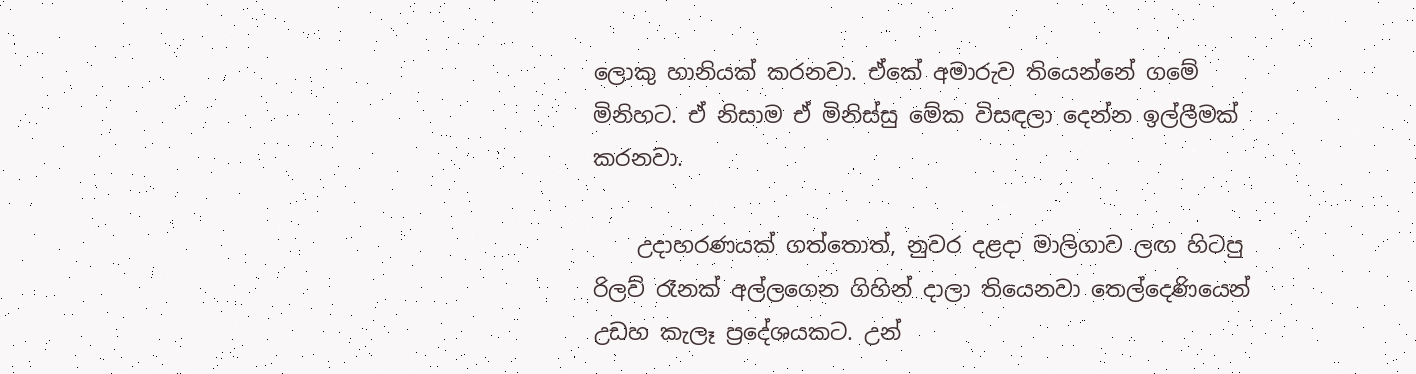ලොකු හානියක් කරනවා. ඒකේ අමාරුව තියෙන්නේ ගමේ මිනිහට. ඒ නිසාම ඒ මිනිස්සු මේක විසඳලා දෙන්න ඉල්ලීමක් කරනවා.

    උදාහරණයක් ගත්තොත්, නුවර දළදා මාලිගාව ලඟ හිටපු රිලව් රෑනක් අල්ලගෙන ගිහින් දාලා තියෙනවා තෙල්දෙණියෙන් උඩහ කැලෑ ප්‍රදේශයකට. උන්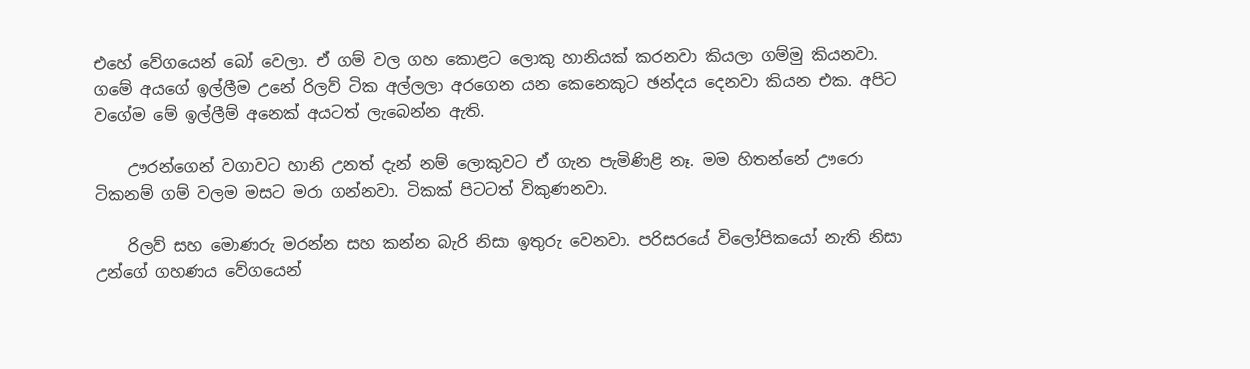එහේ වේගයෙන් බෝ වෙලා. ඒ ගම් වල ගහ කොළට ලොකු හානියක් කරනවා කියලා ගම්මු කියනවා. ගමේ අයගේ ඉල්ලීම උනේ රිලව් ටික අල්ලලා අරගෙන යන කෙනෙකුට ඡන්දය දෙනවා කියන එක. අපිට වගේම මේ ඉල්ලීම් අනෙක් අයටත් ලැබෙන්න ඇති.

    ඌරන්ගෙන් වගාවට හානි උනත් දැන් නම් ලොකුවට ඒ ගැන පැමිණිළි නෑ. මම හිතන්නේ ඌරො ටිකනම් ගම් වලම මසට මරා ගන්නවා. ටිකක් පිටටත් විකුණනවා.

    රිලව් සහ මොණරු මරන්න සහ කන්න බැරි නිසා ඉතුරු වෙනවා. පරිසරයේ විලෝපිකයෝ නැති නිසා උන්ගේ ගහණය වේගයෙන්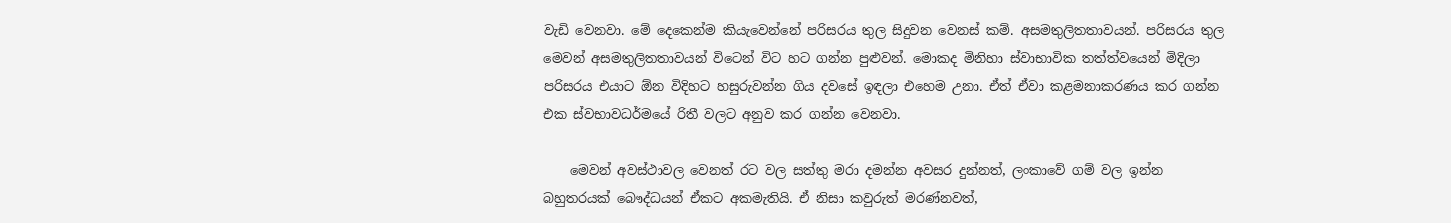වැඩි වෙනවා. මේ දෙකෙන්ම කියැවෙන්නේ පරිසරය තුල සිදුවන වෙනස් කම්. අසමතුලිතතාවයන්. පරිසරය තුල මෙවන් අසමතුලිතතාවයන් විටෙන් විට හට ගන්න පුළුවන්. මොකද මිනිහා ස්වාභාවික තත්ත්වයෙන් මිදිලා පරිසරය එයාට ඕන විදිහට හසුරුවන්න ගිය දවසේ ඉඳලා එහෙම උනා. ඒත් ඒවා කළමනාකරණය කර ගන්න එක ස්වභාවධර්මයේ රිතී වලට අනුව කර ගන්න වෙනවා.

    මෙවන් අවස්ථාවල වෙනත් රට වල සත්තු මරා දමන්න අවසර දුන්නත්, ලංකාවේ ගම් වල ඉන්න බහුතරයක් බෞද්ධයන් ඒකට අකමැතියි. ඒ නිසා කවුරුත් මරණ්නවත්,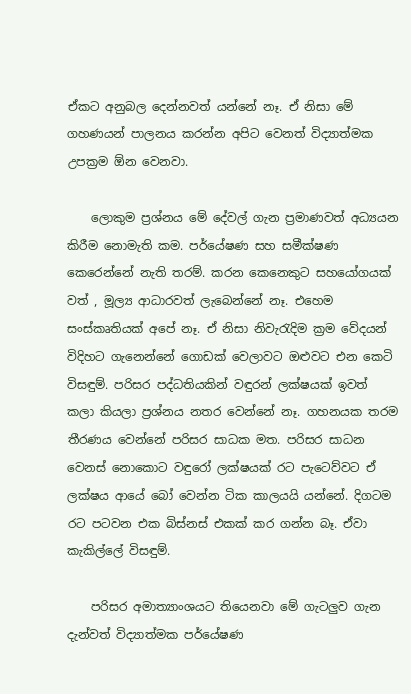ඒකට අනුබල දෙන්නවත් යන්නේ නෑ. ඒ නිසා මේ ගහණයන් පාලනය කරන්න අපිට වෙනත් විද්‍යාත්මක උපක්‍රම ඕන වෙනවා.

    ලොකුම ප්‍රශ්නය මේ දේවල් ගැන ප්‍රමාණවත් අධ්‍යයන කිරීම නොමැති කම. පර්යේෂණ සහ සමීක්ෂණ කෙරෙන්නේ නැති තරම්. කරන කෙනෙකුට සහයෝගයක් වත් , මූල්‍ය ආධාරවත් ලැබෙන්නේ නෑ. එහෙම සංස්කෘතියක් අපේ නෑ. ඒ නිසා නිවැරැදිම ක්‍රම වේදයන් විදිහට ගැනෙන්නේ ගොඩක් වෙලාවට ඔළුවට එන කෙටි විසඳුම්. පරිසර පද්ධතියකින් වඳුරන් ලක්ෂයක් ඉවත් කලා කියලා ප්‍රශ්නය නතර වෙන්නේ නෑ. ගහනයක තරම තීරණය වෙන්නේ පරිසර සාධක මත. පරිසර සාධන වෙනස් නොකොට වඳුරෝ ලක්ෂයක් රට පැටෙව්වට ඒ ලක්ෂය ආයේ බෝ වෙන්න ටික කාලයයි යන්නේ. දිගටම රට පටවන එක බිස්නස් එකක් කර ගන්න බෑ. ඒවා කැකිල්ලේ විසඳුම්.

    පරිසර අමාත්‍යාංශයට තියෙනවා මේ ගැටලුව ගැන දැන්වත් විද්‍යාත්මක පර්යේෂණ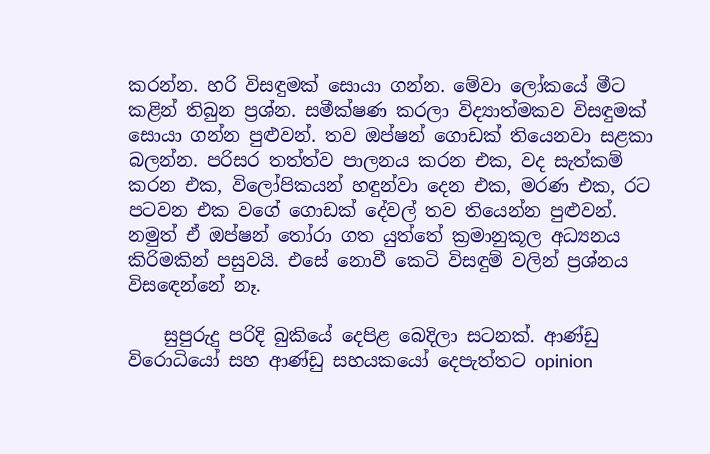කරන්න. හරි විසඳුමක් සොයා ගන්න. මේවා ලෝකයේ මීට කළින් තිබුන ප්‍රශ්න. සමීක්ෂණ කරලා විද්‍යාත්මකව විසඳුමක් සොයා ගන්න පුළුවන්. තව ඔප්ෂන් ගොඩක් තියෙනවා සළකා බලන්න. පරිසර තත්ත්ව පාලනය කරන එක, වද සැත්කම් කරන එක, විලෝපිකයන් හඳුන්වා දෙන එක, මරණ එක, රට පටවන එක වගේ ගොඩක් දේවල් තව තියෙන්න පුළුවන්. නමුත් ඒ ඔප්ෂන් තෝරා ගත යුත්තේ ක්‍රමානුකූල අධ්‍යනය කිරිමකින් පසුවයි. එසේ නොවී කෙටි විසඳුම් වලින් ප්‍රශ්නය විසඳෙන්නේ නෑ.

    සුපුරුදු පරිදි බුකියේ දෙපිළ බෙදිලා සටනක්. ආණ්ඩු විරොධියෝ සහ ආණ්ඩු සහයකයෝ දෙපැත්තට opinion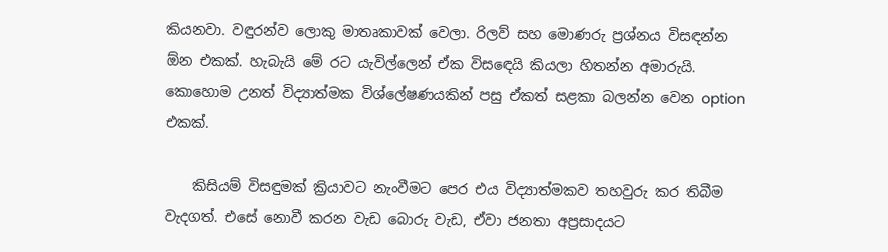කියනවා. වඳුරන්ව ලොකු මාතෘකාවක් වෙලා. රිලව් සහ මොණරු ප්‍රශ්නය විසඳන්න ඕන එකක්. හැබැයි මේ රට යැවිල්ලෙන් ඒක විසඳෙයි කියලා හිතන්න අමාරුයි. කොහොම උනත් විද්‍යාත්මක විශ්ලේෂණයකින් පසු ඒකත් සළකා බලන්න වෙන option එකක්.

    කිසියම් විසඳුමක් ක්‍රියාවට නැංවීමට පෙර එය විද්‍යාත්මකව තහවුරු කර තිබීම වැදගත්. එසේ නොවී කරන වැඩ බොරු වැඩ, ඒවා ජනතා අප්‍රසාදයට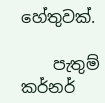හේතුවක්.

    පැතුම් කර්නර්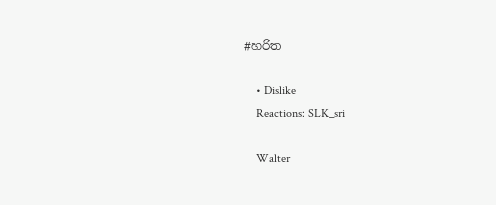#හරිත

    • Dislike
    Reactions: SLK_sri

    Walter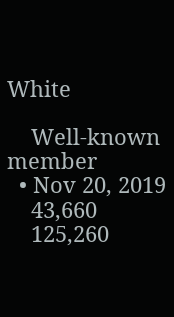White

    Well-known member
  • Nov 20, 2019
    43,660
    125,260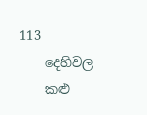113
    දෙහිවල
    කළු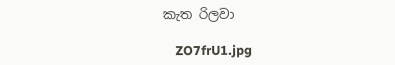කැත රිලවා

    ZO7frU1.jpg